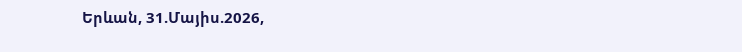Երևան, 31.Մայիս.2026,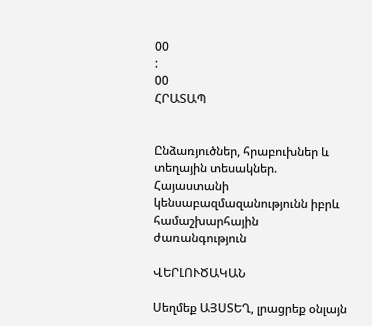00
:
00
ՀՐԱՏԱՊ


Ընձառյուծներ, հրաբուխներ և տեղային տեսակներ. Հայաստանի կենսաբազմազանությունն իբրև համաշխարհային ժառանգություն

ՎԵՐԼՈՒԾԱԿԱՆ

Սեղմեք ԱՅՍՏԵՂ, լրացրեք օնլայն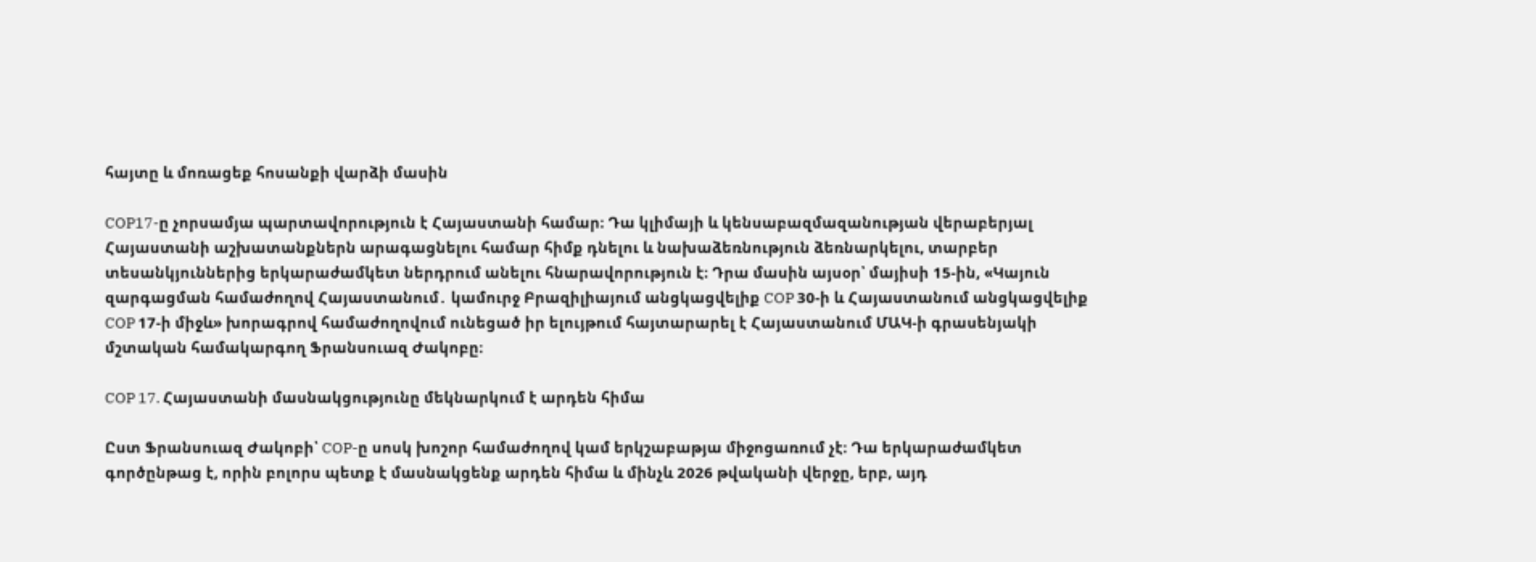հայտը և մոռացեք հոսանքի վարձի մասին

COP17-ը չորսամյա պարտավորություն է Հայաստանի համար։ Դա կլիմայի և կենսաբազմազանության վերաբերյալ Հայաստանի աշխատանքներն արագացնելու համար հիմք դնելու և նախաձեռնություն ձեռնարկելու, տարբեր տեսանկյուններից երկարաժամկետ ներդրում անելու հնարավորություն է։ Դրա մասին այսօր՝ մայիսի 15-ին, «Կայուն զարգացման համաժողով Հայաստանում․ կամուրջ Բրազիլիայում անցկացվելիք COP 30-ի և Հայաստանում անցկացվելիք COP 17-ի միջև» խորագրով համաժողովում ունեցած իր ելույթում հայտարարել է Հայաստանում ՄԱԿ-ի գրասենյակի մշտական համակարգող Ֆրանսուազ Ժակոբը։

COP 17. Հայաստանի մասնակցությունը մեկնարկում է արդեն հիմա

Ըստ Ֆրանսուազ Ժակոբի՝ COP-ը սոսկ խոշոր համաժողով կամ երկշաբաթյա միջոցառում չէ։ Դա երկարաժամկետ գործընթաց է, որին բոլորս պետք է մասնակցենք արդեն հիմա և մինչև 2026 թվականի վերջը, երբ, այդ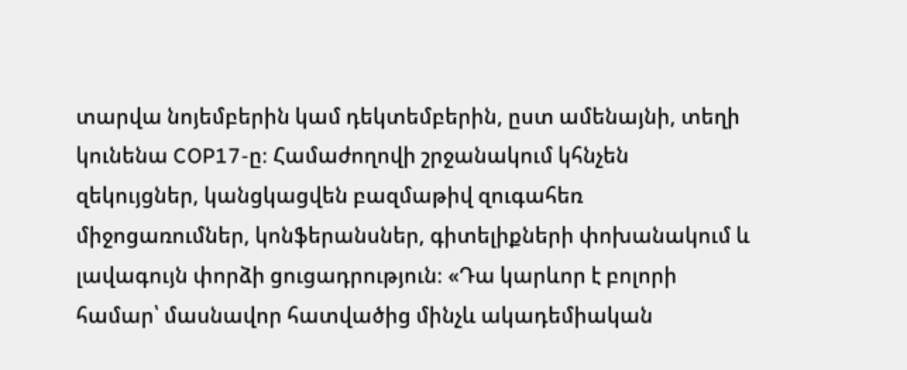տարվա նոյեմբերին կամ դեկտեմբերին, ըստ ամենայնի, տեղի կունենա COP17-ը։ Համաժողովի շրջանակում կհնչեն զեկույցներ, կանցկացվեն բազմաթիվ զուգահեռ միջոցառումներ, կոնֆերանսներ, գիտելիքների փոխանակում և լավագույն փորձի ցուցադրություն։ «Դա կարևոր է բոլորի համար՝ մասնավոր հատվածից մինչև ակադեմիական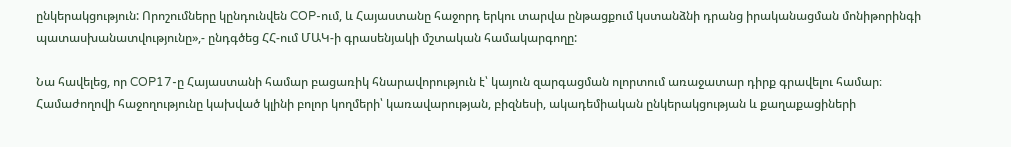ընկերակցություն: Որոշումները կընդունվեն COP-ում, և Հայաստանը հաջորդ երկու տարվա ընթացքում կստանձնի դրանց իրականացման մոնիթորինգի պատասխանատվությունը»,- ընդգծեց ՀՀ-ում ՄԱԿ-ի գրասենյակի մշտական համակարգողը:

Նա հավելեց, որ COP17-ը Հայաստանի համար բացառիկ հնարավորություն է՝ կայուն զարգացման ոլորտում առաջատար դիրք գրավելու համար։ Համաժողովի հաջողությունը կախված կլինի բոլոր կողմերի՝ կառավարության, բիզնեսի, ակադեմիական ընկերակցության և քաղաքացիների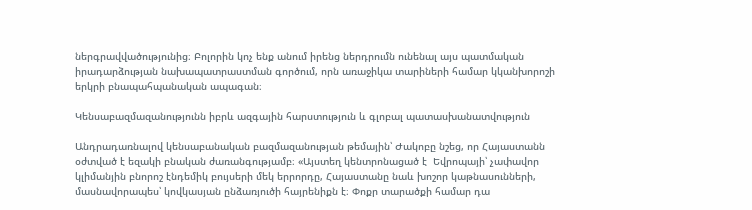ներգրավվածությունից։ Բոլորին կոչ ենք անում իրենց ներդրումն ունենալ այս պատմական իրադարձության նախապատրաստման գործում, որն առաջիկա տարիների համար կկանխորոշի երկրի բնապահպանական ապագան։

Կենսաբազմազանությունն իբրև ազգային հարստություն և գլոբալ պատասխանատվություն

Անդրադառնալով կենսաբանական բազմազանության թեմային՝ Ժակոբը նշեց, որ Հայաստանն օժտված է եզակի բնական ժառանգությամբ։ «Այստեղ կենտրոնացած է  Եվրոպայի՝ չափավոր կլիմանյին բնորոշ էնդեմիկ բույսերի մեկ երրորդը, Հայաստանը նաև խոշոր կաթնասունների, մասնավորապես՝ կովկասյան ընձառյուծի հայրենիքն է։ Փոքր տարածքի համար դա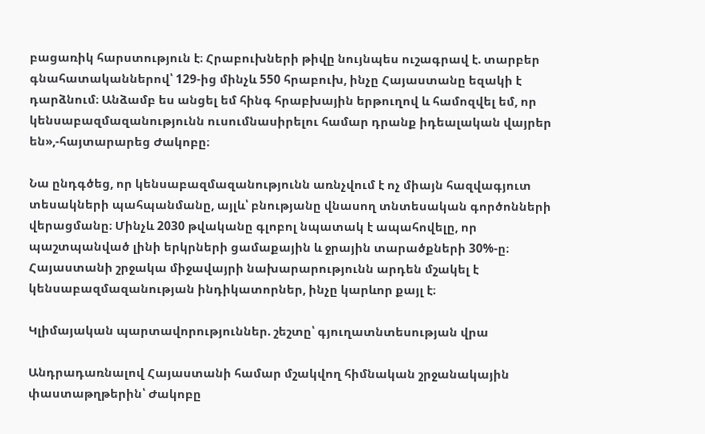բացառիկ հարստություն է։ Հրաբուխների թիվը նույնպես ուշագրավ է. տարբեր գնահատականներով՝ 129-ից մինչև 550 հրաբուխ, ինչը Հայաստանը եզակի է դարձնում։ Անձամբ ես անցել եմ հինգ հրաբխային երթուղով և համոզվել եմ, որ կենսաբազմազանությունն ուսումնասիրելու համար դրանք իդեալական վայրեր են»,-հայտարարեց Ժակոբը։

Նա ընդգծեց, որ կենսաբազմազանությունն առնչվում է ոչ միայն հազվագյուտ տեսակների պահպանմանը, այլև՝ բնությանը վնասող տնտեսական գործոնների վերացմանը։ Մինչև 2030 թվականը գլոբոլ նպատակ է ապահովելը, որ պաշտպանված լինի երկրների ցամաքային և ջրային տարածքների 30%-ը։ Հայաստանի շրջակա միջավայրի նախարարությունն արդեն մշակել է կենսաբազմազանության ինդիկատորներ, ինչը կարևոր քայլ է։

Կլիմայական պարտավորություններ. շեշտը՝ գյուղատնտեսության վրա

Անդրադառնալով Հայաստանի համար մշակվող հիմնական շրջանակային փաստաթղթերին՝ Ժակոբը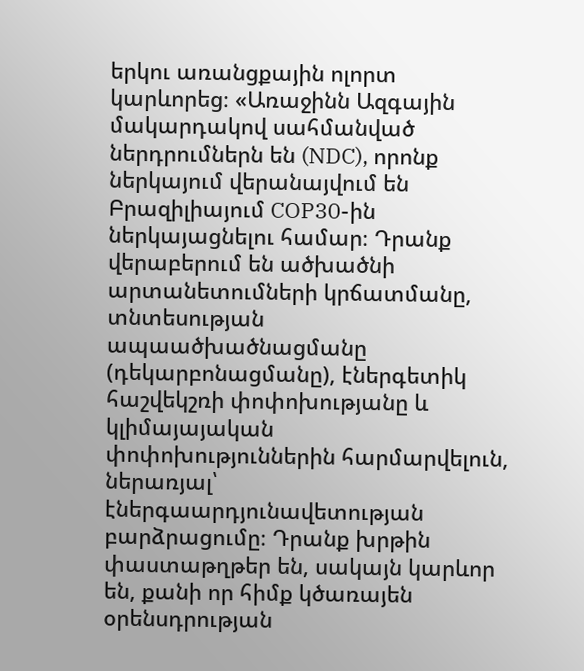երկու առանցքային ոլորտ կարևորեց։ «Առաջինն Ազգային մակարդակով սահմանված ներդրումներն են (NDC), որոնք ներկայում վերանայվում են Բրազիլիայում COP30-ին ներկայացնելու համար։ Դրանք վերաբերում են ածխածնի արտանետումների կրճատմանը, տնտեսության ապաածխածնացմանը (դեկարբոնացմանը), էներգետիկ հաշվեկշռի փոփոխությանը և կլիմայայական փոփոխություններին հարմարվելուն, ներառյալ՝ էներգաարդյունավետության բարձրացումը։ Դրանք խրթին փաստաթղթեր են, սակայն կարևոր են, քանի որ հիմք կծառայեն օրենսդրության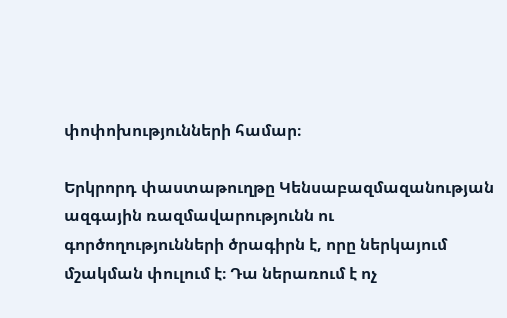փոփոխությունների համար։

Երկրորդ փաստաթուղթը Կենսաբազմազանության ազգային ռազմավարությունն ու գործողությունների ծրագիրն է, որը ներկայում մշակման փուլում է։ Դա ներառում է ոչ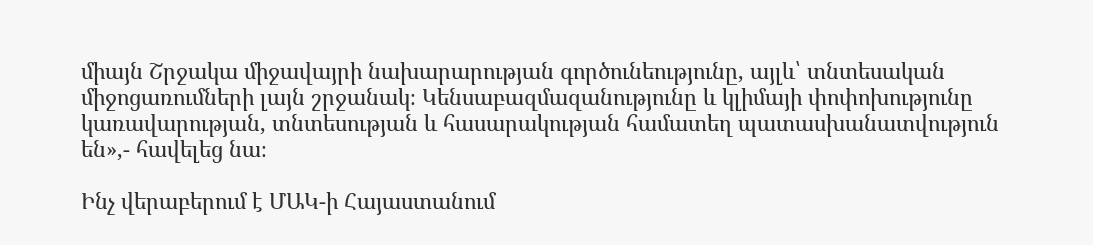միայն Շրջակա միջավայրի նախարարության գործունեությունը, այլև՝ տնտեսական միջոցառումների լայն շրջանակ։ Կենսաբազմազանությունը և կլիմայի փոփոխությունը կառավարության, տնտեսության և հասարակության համատեղ պատասխանատվություն են»,- հավելեց նա։

Ինչ վերաբերում է ՄԱԿ-ի Հայաստանում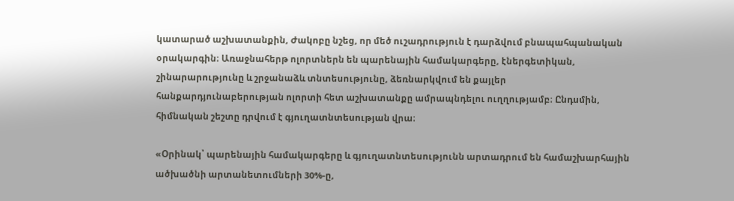կատարած աշխատանքին, Ժակոբը նշեց, որ մեծ ուշադրություն է դարձվում բնապահպանական օրակարգին։ Առաջնահերթ ոլորտներն են պարենային համակարգերը, էներգետիկան, շինարարությունը և շրջանաձև տնտեսությունը, ձեռնարկվում են քայլեր հանքարդյունաբերության ոլորտի հետ աշխատանքը ամրապնդելու ուղղությամբ։ Ընդսմին, հիմնական շեշտը դրվում է գյուղատնտեսության վրա։

«Օրինակ՝ պարենային համակարգերը և գյուղատնտեսությունն արտադրում են համաշխարհային ածխածնի արտանետումների 30%-ը,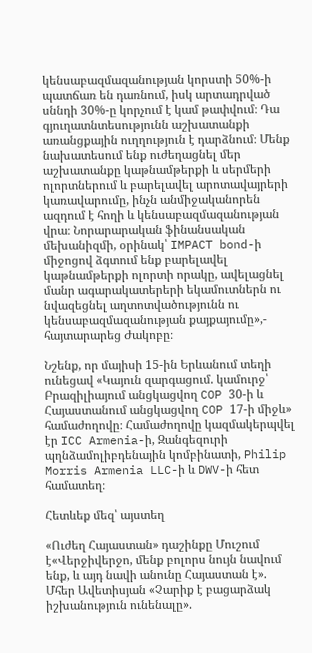կենսաբազմազանության կորստի 50%-ի պատճառ են դառնում, իսկ արտադրված սննդի 30%-ը կորչում է կամ թափվում։ Դա գյուղատնտեսությունն աշխատանքի առանցքային ուղղություն է դարձնում։ Մենք նախատեսում ենք ուժեղացնել մեր աշխատանքը կաթնամթերքի և սերմերի ոլորտներում և բարելավել արոտավայրերի կառավարումը, ինչն անմիջականորեն ազդում է հողի և կենսաբազմազանության վրա։ Նորարարական ֆինանսական մեխանիզմի, օրինակ՝ IMPACT bond-ի միջոցով ձգտում ենք բարելավել կաթնամթերքի ոլորտի որակը, ավելացնել մանր ագարակատերերի եկամուտներն ու նվազեցնել աղտոտվածությունն ու կենսաբազմազանության քայքայումը»,- հայտարարեց Ժակոբը։

Նշենք, որ մայիսի 15-ին Երևանում տեղի ունեցավ «Կայուն զարգացում. կամուրջ՝ Բրազիլիայում անցկացվող COP 30-ի և Հայաստանում անցկացվող COP 17-ի միջև» համաժողովը։ Համաժողովը կազմակերպվել էր ICC Armenia-ի, Զանգեզուրի պղնձամոլիբդենային կոմբինատի, Philip Morris Armenia LLC-ի և DWV-ի հետ համատեղ։

Հետևեք մեզ՝ այստեղ

«Ուժեղ Հայաստան» դաշինքը Մուշում է«Վերջիվերջո, մենք բոլորս նույն նավում ենք, և այդ նավի անունը Հայաստան է». Մհեր Ավետիսյան «Չարիք է բացարձակ իշխանություն ունենալը».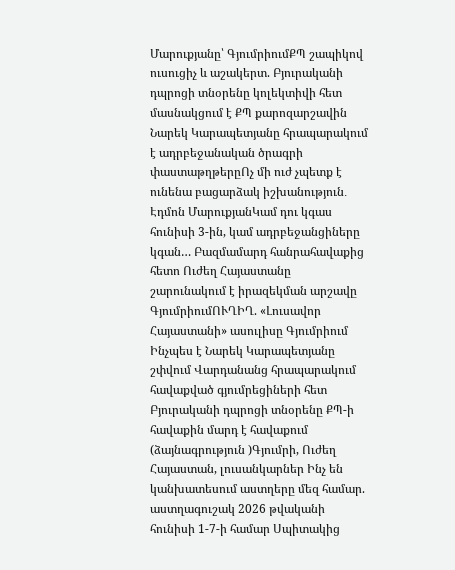Մարուքյանը՝ ԳյումրիումՔՊ շապիկով ուսուցիչ և աշակերտ. Բյուրականի դպրոցի տնօրենը կոլեկտիվի հետ մասնակցում է ՔՊ քարոզարշավին Նարեկ Կարապետյանը հրապարակում է ադրբեջանական ծրագրի փաստաթղթերըՈչ մի ուժ չպետք է ունենա բացարձակ իշխանություն․ Էդմոն ՄարուքյանԿամ դու կգաս հունիսի 3-ին, կամ ադրբեջանցիները կգան… Բազմամարդ հանրահավաքից հետո Ուժեղ Հայաստանը շարունակում է իրազեկման արշավը ԳյումրիումՈՒՂԻՂ. «Լուսավոր Հայաստանի» ասուլիսը Գյումրիում Ինչպես է Նարեկ Կարապետյանը շփվում Վարդանանց հրապարակում հավաքված գյումրեցիների հետ Բյուրականի դպրոցի տնօրենը ՔՊ-ի հավաքին մարդ է հավաքում (ձայնագրություն )Գյումրի, Ուժեղ Հայաստան, լուսանկարներ Ինչ են կանխատեսում աստղերը մեզ համար. աստղագուշակ 2026 թվականի հունիսի 1-7-ի համար Սպիտակից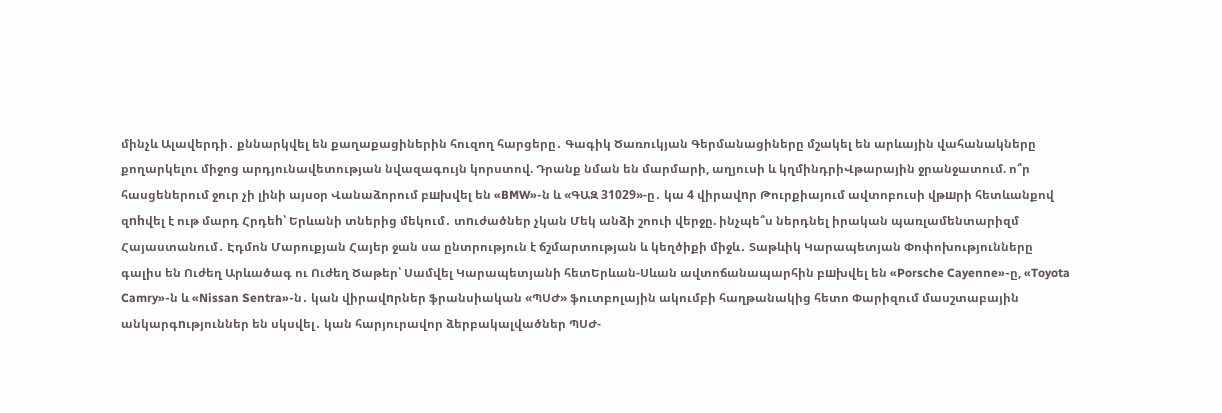մինչև Ալավերդի․ քննարկվել են քաղաքացիներին հուզող հարցերը․ Գագիկ Ծառուկյան Գերմանացիները մշակել են արևային վահանակները քողարկելու միջոց արդյունավետության նվազագույն կորստով. Դրանք նման են մարմարի, աղյուսի և կղմինդրիՎթարային ջրանջատում. ո՞ր հասցեներում ջուր չի լինի այսօր Վանաձորում բшխվել են «BMW»-ն և «ԳԱԶ 31029»-ը․ կա 4 վիրավnր Թուրքիայում ավտոբուսի վթшրի հետևանքով զnhվել է ութ մարդ Հրդեh՝ Երևանի տներից մեկում․ տnւժածներ չկան Մեկ անձի շոուի վերջը. ինչպե՞ս ներդնել իրական պառլամենտարիզմ Հայաստանում․ Էդմոն Մարուքյան Հայեր ջան սա ընտրություն է ճշմարտության և կեղծիքի միջև․ Տաթևիկ Կարապետյան Փոփոխությունները գալիս են Ուժեղ Արևածագ ու Ուժեղ Ծաթեր՝ Սամվել Կարապետյանի հետԵրևան-Սևան ավտոճանապարհին բшխվել են «Porsche Cayenne»-ը, «Toyota Camry»-ն և «Nissan Sentra»-ն․ կան վիրավnրներ ֆրանսիական «ՊՍԺ» ֆուտբոլային ակումբի հաղթանակից հետո Փարիզում մասշտաբային անկարգnւթյուններ են սկսվել․ կան հարյուրավոր ձերբակալվածներ ՊՍԺ-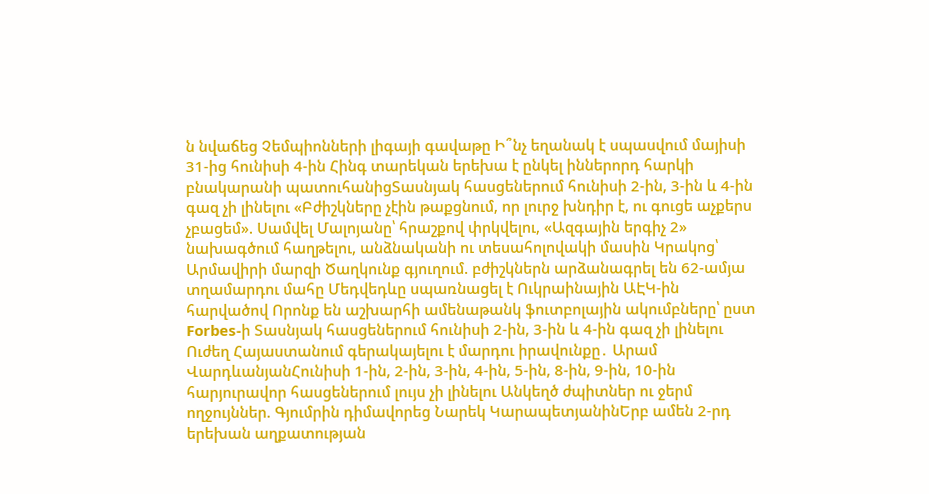ն նվաճեց Չեմպիոնների լիգայի գավաթը Ի՞նչ եղանակ է սպասվում մայիսի 31-ից հունիսի 4-ին Հինգ տարեկան երեխա է ընկել իններորդ հարկի բնակարանի պատուհանիցՏասնյակ հասցեներում հունիսի 2-ին, 3-ին և 4-ին գազ չի լինելու «Բժիշկները չէին թաքցնում, որ լուրջ խնդիր է, ու գուցե աչքերս չբացեմ». Սամվել Մալոյանը՝ հրաշքով փրկվելու, «Ազգային երգիչ 2» նախագծում հաղթելու, անձնականի ու տեսահոլովակի մասին Կրակոց՝ Արմավիրի մարզի Ծաղկունք գյուղում. բժիշկներն արձանագրել են 62-ամյա տղամարդու մահը Մեդվեդևը սպառնացել է Ուկրաինային ԱԷԿ-ին հարվածով Որոնք են աշխարհի ամենաթանկ ֆուտբոլային ակումբները՝ ըստ Forbes-ի Տասնյակ հասցեներում հունիսի 2-ին, 3-ին և 4-ին գազ չի լինելու Ուժեղ Հայաստանում գերակայելու է մարդու իրավունքը․ Արամ ՎարդևանյանՀունիսի 1-ին, 2-ին, 3-ին, 4-ին, 5-ին, 8-ին, 9-ին, 10-ին հարյուրավոր հասցեներում լույս չի լինելու Անկեղծ ժպիտներ ու ջերմ ողջույններ. Գյումրին դիմավորեց Նարեկ ԿարապետյանինԵրբ ամեն 2-րդ երեխան աղքատության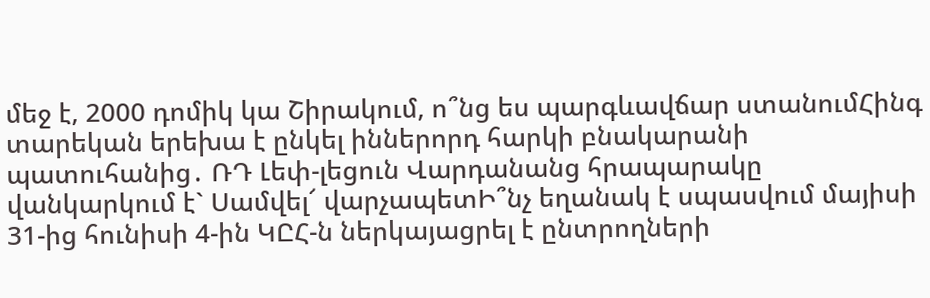մեջ է, 2000 դոմիկ կա Շիրակում, ո՞նց ես պարգևավճար ստանումՀինգ տարեկան երեխա է ընկել իններորդ հարկի բնակարանի պատուհանից․ ՌԴ Լեփ-լեցուն Վարդանանց հրապարակը վանկարկում է` Սամվել՜ վարչապետԻ՞նչ եղանակ է սպասվում մայիսի 31-ից հունիսի 4-ին ԿԸՀ-ն ներկայացրել է ընտրողների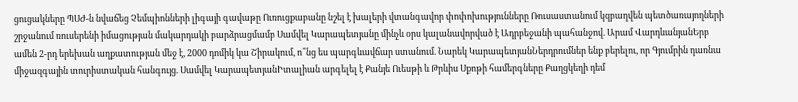ցուցակները ՊՍԺ-ն նվաճեց Չեմպիոնների լիգայի գավաթը Ուռուցքաբանը նշել է խալերի վտանգավոր փոփոխությունները Ռուսաստանում կզբաղվեն պետծառայողների շրջանում ռուսերենի իմացության մակարդակի բարձրացմամբ Սամվել Կարապետյանը մինչև օրս կալանավորված է Ադրբեջանի պահանջով. Արամ ՎարդևանյանԵրբ ամեն 2-րդ երեխան աղքատության մեջ է, 2000 դոմիկ կա Շիրակում, ո՞նց ես պարգևավճար ստանում. Նարեկ ԿարապետյանՆերդրումներ ենք բերելու, որ Գյումրին դառնա միջազգային տուրիստական հանգույց. Սամվել ԿարապետյանԻտալիան արգելել է Քանյե Ուեսթի և Թրևիս Սքոթի համերգները Քաղցկեղի դեմ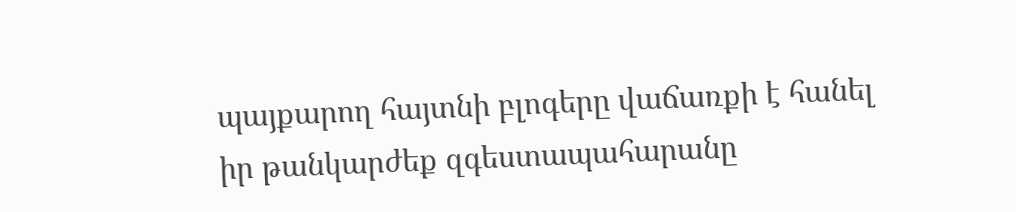պայքարող հայտնի բլոգերը վաճառքի է հանել իր թանկարժեք զգեստապահարանը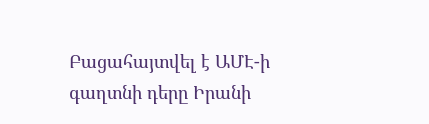Բացահայտվել է ԱՄԷ-ի գաղտնի դերը Իրանի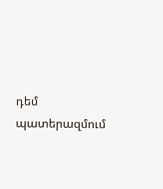դեմ պատերազմում